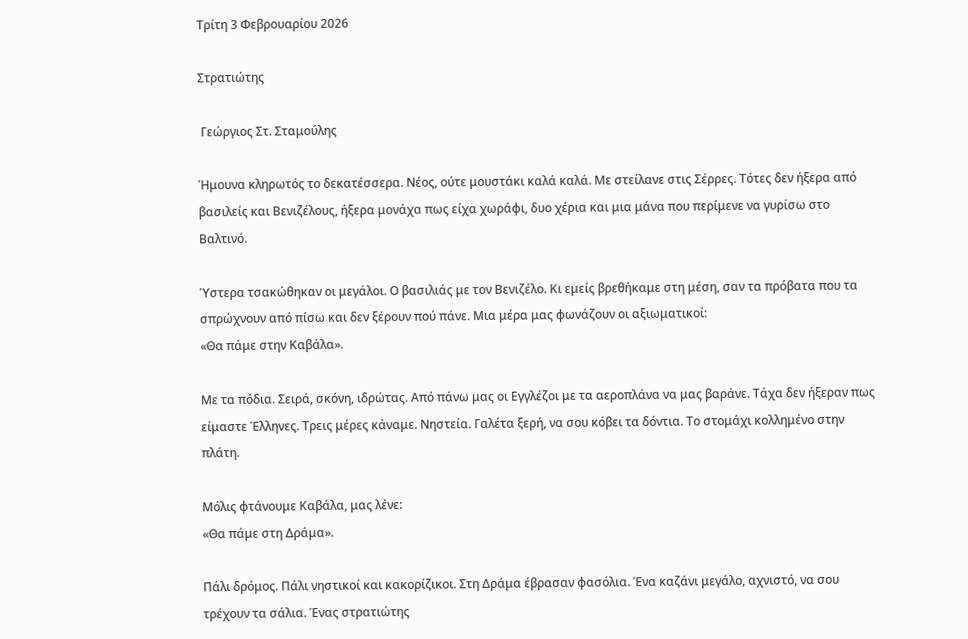Τρίτη 3 Φεβρουαρίου 2026

Στρατιώτης

 Γεώργιος Στ. Σταμούλης

Ήμουνα κληρωτός το δεκατέσσερα. Νέος, ούτε μουστάκι καλά καλά. Με στείλανε στις Σέρρες. Τότες δεν ήξερα από βασιλείς και Βενιζέλους, ήξερα μονάχα πως είχα χωράφι, δυο χέρια και μια μάνα που περίμενε να γυρίσω στο Βαλτινό.

Ύστερα τσακώθηκαν οι μεγάλοι. Ο βασιλιάς με τον Βενιζέλο. Κι εμείς βρεθήκαμε στη μέση, σαν τα πρόβατα που τα σπρώχνουν από πίσω και δεν ξέρουν πού πάνε. Μια μέρα μας φωνάζουν οι αξιωματικοί:
«Θα πάμε στην Καβάλα».

Με τα πόδια. Σειρά, σκόνη, ιδρώτας. Από πάνω μας οι Εγγλέζοι με τα αεροπλάνα να μας βαράνε. Τάχα δεν ήξεραν πως είμαστε Έλληνες. Τρεις μέρες κάναμε. Νηστεία. Γαλέτα ξερή, να σου κόβει τα δόντια. Το στομάχι κολλημένο στην πλάτη.

Μόλις φτάνουμε Καβάλα, μας λένε:
«Θα πάμε στη Δράμα».

Πάλι δρόμος. Πάλι νηστικοί και κακορίζικοι. Στη Δράμα έβρασαν φασόλια. Ένα καζάνι μεγάλο, αχνιστό, να σου τρέχουν τα σάλια. Ένας στρατιώτης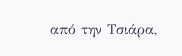από την Τσιάρα,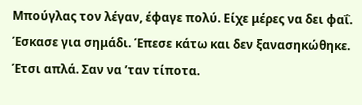Μπούγλας τον λέγαν, έφαγε πολύ. Είχε μέρες να δει φαΐ. Έσκασε για σημάδι. Έπεσε κάτω και δεν ξανασηκώθηκε. Έτσι απλά. Σαν να ’ταν τίποτα.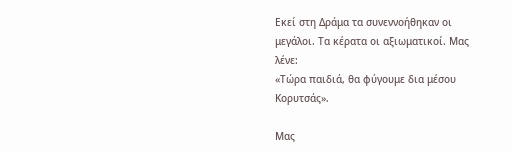Εκεί στη Δράμα τα συνεννοήθηκαν οι μεγάλοι. Τα κέρατα οι αξιωματικοί. Μας λένε:
«Τώρα παιδιά, θα φύγουμε δια μέσου Κορυτσάς».

Μας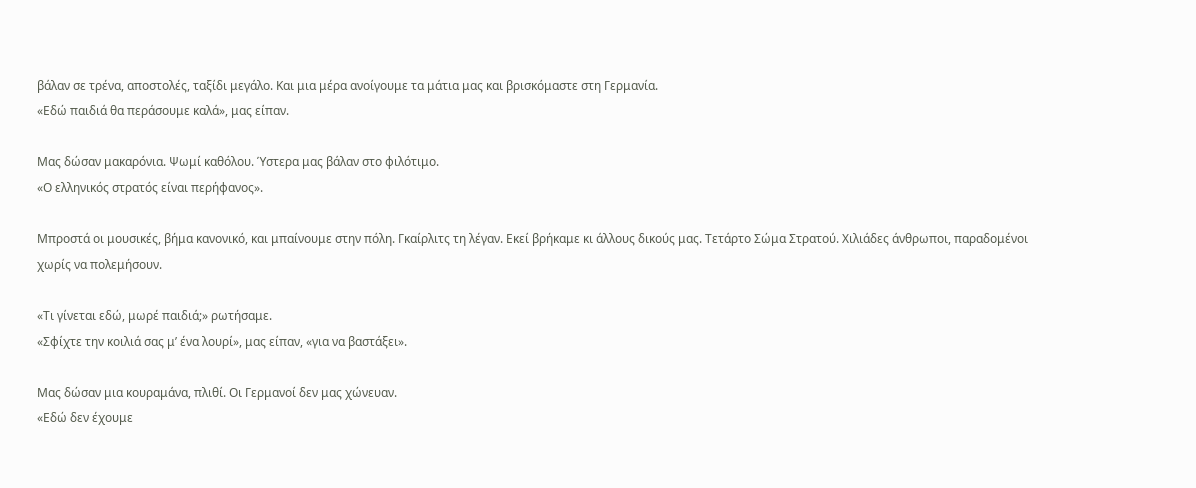βάλαν σε τρένα, αποστολές, ταξίδι μεγάλο. Και μια μέρα ανοίγουμε τα μάτια μας και βρισκόμαστε στη Γερμανία.
«Εδώ παιδιά θα περάσουμε καλά», μας είπαν.

Μας δώσαν μακαρόνια. Ψωμί καθόλου. Ύστερα μας βάλαν στο φιλότιμο.
«Ο ελληνικός στρατός είναι περήφανος».

Μπροστά οι μουσικές, βήμα κανονικό, και μπαίνουμε στην πόλη. Γκαίρλιτς τη λέγαν. Εκεί βρήκαμε κι άλλους δικούς μας. Τετάρτο Σώμα Στρατού. Χιλιάδες άνθρωποι, παραδομένοι χωρίς να πολεμήσουν.

«Τι γίνεται εδώ, μωρέ παιδιά;» ρωτήσαμε.
«Σφίχτε την κοιλιά σας μ’ ένα λουρί», μας είπαν, «για να βαστάξει».

Μας δώσαν μια κουραμάνα, πλιθί. Οι Γερμανοί δεν μας χώνευαν.
«Εδώ δεν έχουμε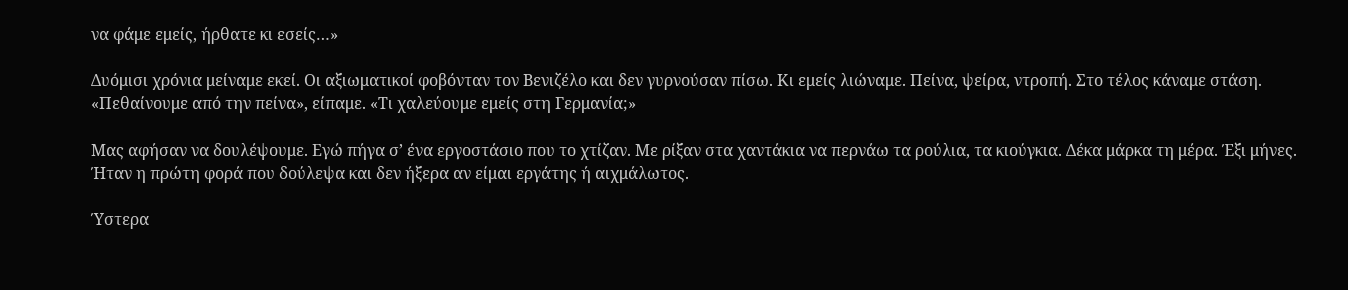να φάμε εμείς, ήρθατε κι εσείς…»

Δυόμισι χρόνια μείναμε εκεί. Οι αξιωματικοί φοβόνταν τον Βενιζέλο και δεν γυρνούσαν πίσω. Κι εμείς λιώναμε. Πείνα, ψείρα, ντροπή. Στο τέλος κάναμε στάση.
«Πεθαίνουμε από την πείνα», είπαμε. «Τι χαλεύουμε εμείς στη Γερμανία;»

Μας αφήσαν να δουλέψουμε. Εγώ πήγα σ’ ένα εργοστάσιο που το χτίζαν. Με ρίξαν στα χαντάκια να περνάω τα ρούλια, τα κιούγκια. Δέκα μάρκα τη μέρα. Έξι μήνες. Ήταν η πρώτη φορά που δούλεψα και δεν ήξερα αν είμαι εργάτης ή αιχμάλωτος.

Ύστερα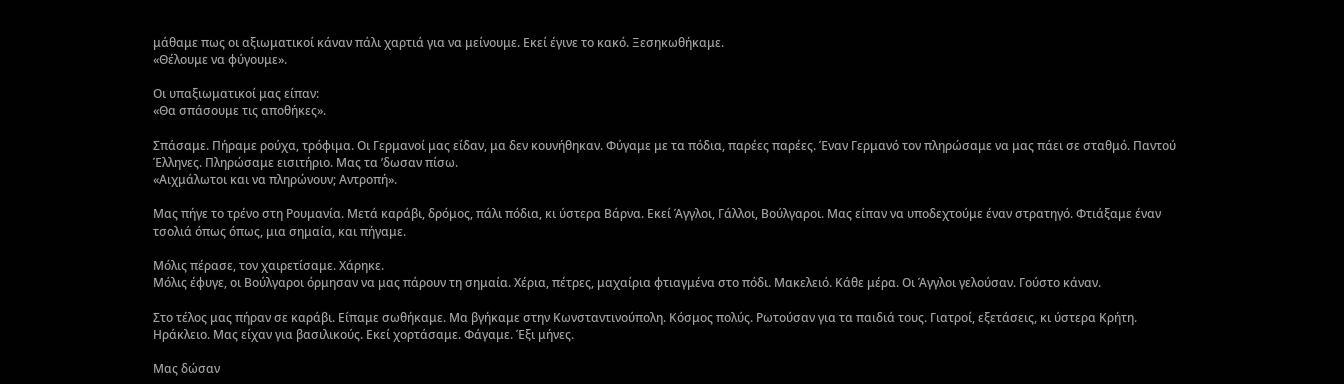μάθαμε πως οι αξιωματικοί κάναν πάλι χαρτιά για να μείνουμε. Εκεί έγινε το κακό. Ξεσηκωθήκαμε.
«Θέλουμε να φύγουμε».

Οι υπαξιωματικοί μας είπαν:
«Θα σπάσουμε τις αποθήκες».

Σπάσαμε. Πήραμε ρούχα, τρόφιμα. Οι Γερμανοί μας είδαν, μα δεν κουνήθηκαν. Φύγαμε με τα πόδια, παρέες παρέες. Έναν Γερμανό τον πληρώσαμε να μας πάει σε σταθμό. Παντού Έλληνες. Πληρώσαμε εισιτήριο. Μας τα ’δωσαν πίσω.
«Αιχμάλωτοι και να πληρώνουν; Αντροπή».

Μας πήγε το τρένο στη Ρουμανία. Μετά καράβι, δρόμος, πάλι πόδια, κι ύστερα Βάρνα. Εκεί Άγγλοι, Γάλλοι, Βούλγαροι. Μας είπαν να υποδεχτούμε έναν στρατηγό. Φτιάξαμε έναν τσολιά όπως όπως, μια σημαία, και πήγαμε.

Μόλις πέρασε, τον χαιρετίσαμε. Χάρηκε.
Μόλις έφυγε, οι Βούλγαροι όρμησαν να μας πάρουν τη σημαία. Χέρια, πέτρες, μαχαίρια φτιαγμένα στο πόδι. Μακελειό. Κάθε μέρα. Οι Άγγλοι γελούσαν. Γούστο κάναν.

Στο τέλος μας πήραν σε καράβι. Είπαμε σωθήκαμε. Μα βγήκαμε στην Κωνσταντινούπολη. Κόσμος πολύς. Ρωτούσαν για τα παιδιά τους. Γιατροί, εξετάσεις, κι ύστερα Κρήτη. Ηράκλειο. Μας είχαν για βασιλικούς. Εκεί χορτάσαμε. Φάγαμε. Έξι μήνες.

Μας δώσαν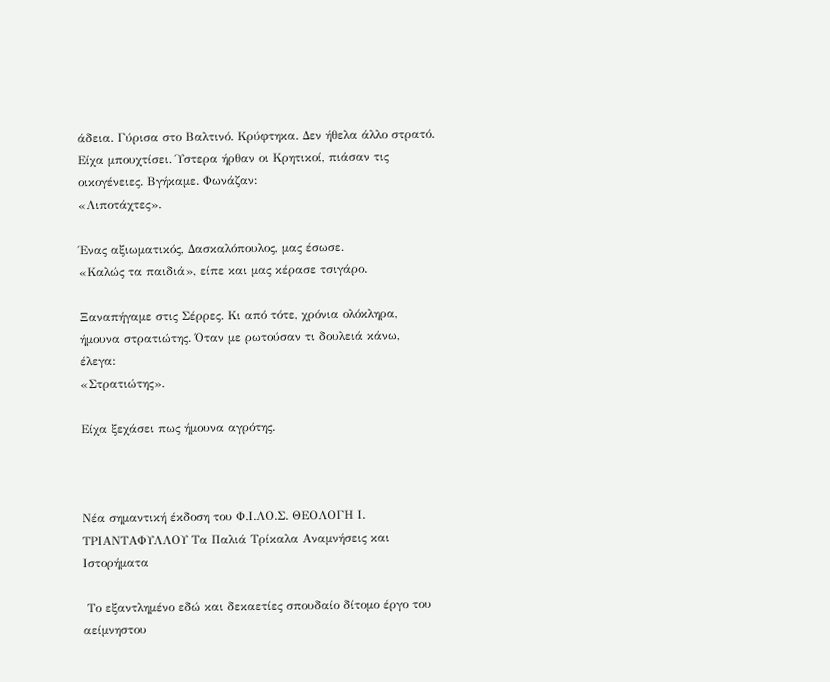άδεια. Γύρισα στο Βαλτινό. Κρύφτηκα. Δεν ήθελα άλλο στρατό. Είχα μπουχτίσει. Ύστερα ήρθαν οι Κρητικοί, πιάσαν τις οικογένειες. Βγήκαμε. Φωνάζαν:
«Λιποτάχτες».

Ένας αξιωματικός, Δασκαλόπουλος, μας έσωσε.
«Καλώς τα παιδιά», είπε και μας κέρασε τσιγάρο.

Ξαναπήγαμε στις Σέρρες. Κι από τότε, χρόνια ολόκληρα, ήμουνα στρατιώτης. Όταν με ρωτούσαν τι δουλειά κάνω, έλεγα:
«Στρατιώτης».

Είχα ξεχάσει πως ήμουνα αγρότης.



Νέα σημαντική έκδοση του Φ.Ι.ΛΟ.Σ. ΘΕΟΛΟΓΗ Ι. ΤΡΙΑΝΤΑΦΥΛΛΟΥ Τα Παλιά Τρίκαλα Αναμνήσεις και Ιστορήματα

 Το εξαντλημένο εδώ και δεκαετίες σπουδαίο δίτομο έργο του αείμνηστου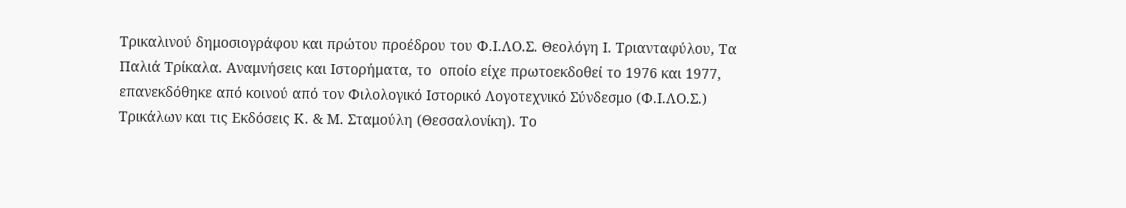Τρικαλινού δημοσιογράφου και πρώτου προέδρου του Φ.Ι.ΛΟ.Σ. Θεολόγη Ι. Τριανταφύλου, Τα Παλιά Τρίκαλα. Αναμνήσεις και Ιστορήματα, το  οποίο είχε πρωτοεκδοθεί το 1976 και 1977, επανεκδόθηκε από κοινού από τον Φιλολογικό Ιστορικό Λογοτεχνικό Σύνδεσμο (Φ.Ι.ΛΟ.Σ.) Τρικάλων και τις Εκδόσεις Κ. & Μ. Σταμούλη (Θεσσαλονίκη). Το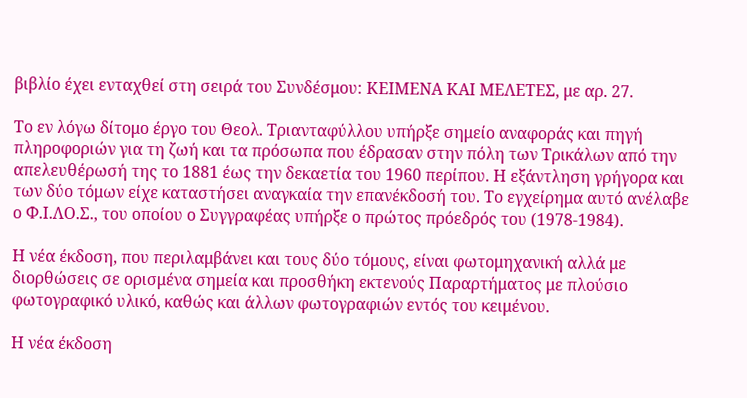βιβλίο έχει ενταχθεί στη σειρά του Συνδέσμου: ΚΕΙΜΕΝΑ ΚΑΙ ΜΕΛΕΤΕΣ, με αρ. 27.

Το εν λόγω δίτομο έργο του Θεολ. Τριανταφύλλου υπήρξε σημείο αναφοράς και πηγή πληροφοριών για τη ζωή και τα πρόσωπα που έδρασαν στην πόλη των Τρικάλων από την απελευθέρωσή της το 1881 έως την δεκαετία του 1960 περίπου. Η εξάντληση γρήγορα και των δύο τόμων είχε καταστήσει αναγκαία την επανέκδοσή του. Το εγχείρημα αυτό ανέλαβε ο Φ.Ι.ΛΟ.Σ., του οποίου ο Συγγραφέας υπήρξε ο πρώτος πρόεδρός του (1978-1984).

Η νέα έκδοση, που περιλαμβάνει και τους δύο τόμους, είναι φωτομηχανική αλλά με διορθώσεις σε ορισμένα σημεία και προσθήκη εκτενούς Παραρτήματος με πλούσιο φωτογραφικό υλικό, καθώς και άλλων φωτογραφιών εντός του κειμένου.

Η νέα έκδοση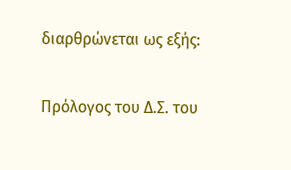διαρθρώνεται ως εξής:

Πρόλογος του Δ.Σ. του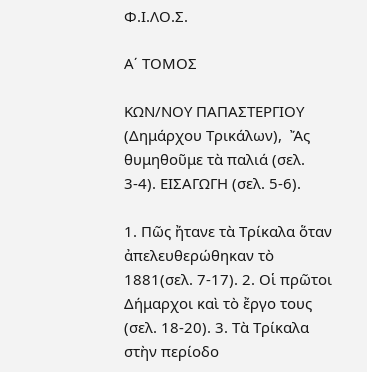Φ.Ι.ΛΟ.Σ.

Α΄ ΤΟΜΟΣ

ΚΩΝ/ΝΟΥ ΠΑΠΑΣΤΕΡΓΙΟΥ (Δημάρχου Τρικάλων),  Ἄς θυμηθοῦμε τὰ παλιά (σελ. 3-4). ΕΙΣΑΓΩΓΗ (σελ. 5-6).

1. Πῶς ἤτανε τὰ Τρίκαλα ὅταν ἀπελευθερώθηκαν τὸ 1881(σελ. 7-17). 2. Οἱ πρῶτοι Δήμαρχοι καὶ τὸ ἔργο τους (σελ. 18-20). 3. Τὰ Τρίκαλα στὴν περίοδο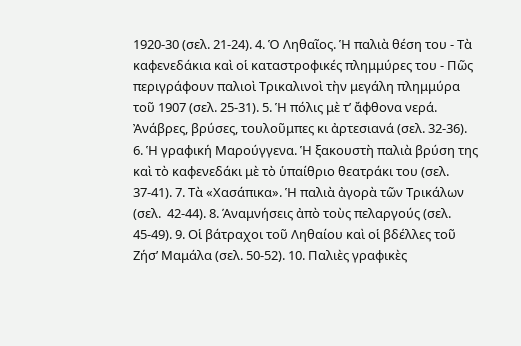1920-30 (σελ. 21-24). 4. Ὁ Ληθαῖος. Ἡ παλιὰ θέση του - Τὰ καφενεδάκια καὶ οἱ καταστροφικές πλημμύρες του - Πῶς περιγράφουν παλιοὶ Τρικαλινοὶ τὴν μεγάλη πλημμύρα τοῦ 1907 (σελ. 25-31). 5. Ἡ πόλις μὲ τ’ ἄφθονα νερά. Ἀνάβρες, βρύσες, τουλοῦμπες κι ἀρτεσιανά (σελ. 32-36). 6. Ἡ γραφική Μαρούγγενα. Ἡ ξακουστὴ παλιὰ βρύση της καὶ τὸ καφενεδάκι μὲ τὸ ὑπαίθριο θεατράκι του (σελ. 37-41). 7. Τὰ «Χασάπικα». Ἡ παλιὰ ἀγορὰ τῶν Τρικάλων (σελ.  42-44). 8. Άναμνήσεις ἀπὸ τοὺς πελαργούς (σελ. 45-49). 9. Οἱ βάτραχοι τοῦ Ληθαίου καὶ οἱ βδέλλες τοῦ Ζήσ’ Μαμάλα (σελ. 50-52). 10. Παλιὲς γραφικὲς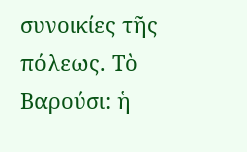συνοικίες τῆς πόλεως. Τὸ Βαρούσι: ἡ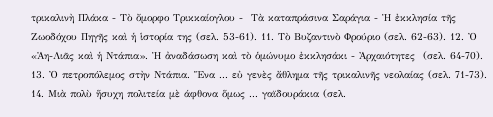τρικαλινὴ Πλάκα - Τὸ ὄμορφο Τρικκαίογλου -  Τὰ καταπράσινα Σαράγια - Ἡ ἐκκλησία τῆς Ζωοδόχου Πηγῆς καὶ ἡ ἱστορία της (σελ. 53-61). 11. Τὸ Βυζαντινὸ Φρούριο (σελ. 62-63). 12. Ὀ «Ἁη-Λιᾶς καὶ ἡ Ντάπια». Ἡ ἀναδάσωση καὶ τὸ ὁμώνυμο ἐκκλησάκι - Ἀρχαιότητες  (σελ. 64-70). 13. Ὀ πετροπόλεμος στὴν Ντάπια. Ἕνα ... εὐ γενὲς ἄθλημα τῆς τρικαλινῆς νεολαίας (σελ. 71-73). 14. Μιὰ πολὺ ἥσυχη πολιτεία μὲ άφθονα ὅμως ... γαϊδουράκια (σελ.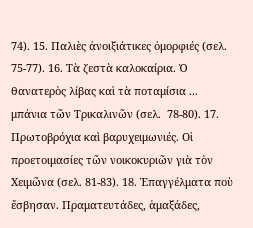74). 15. Παλιὲς ἀνοιξιάτικες ὀμορφιές (σελ. 75-77). 16. Τὰ ζεστὰ καλοκαίρια. Ὁ θανατερὸς λίβας καὶ τὰ ποταμίσια ... μπάνια τῶν Τρικαλινῶν (σελ.  78-80). 17. Πρωτοβρόχια καὶ βαρυχειμωνιές. Οἱ προετοιμασίες τῶν νοικοκυριῶν γιὰ τὸν Χειμῶνα (σελ. 81-83). 18. Ἐπαγγέλματα ποὺ ἔσβησαν. Πραματευτάδες, ἁμαξάδες,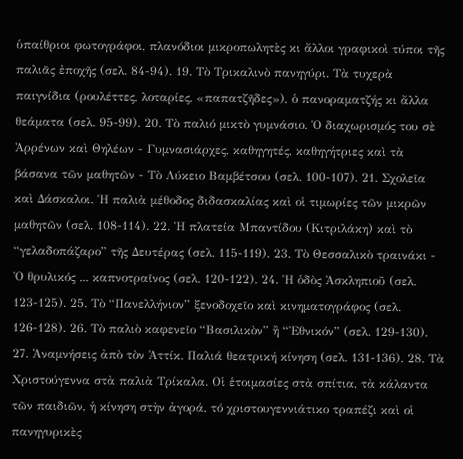ὑπαίθριοι φωτογράφοι, πλανόδιοι μικροπωλητὲς κι ἄλλοι γραφικοὶ τύποι τῆς παλιᾶς ἐποχῆς (σελ. 84-94). 19. Τὸ Τρικαλινὸ πανηγύρι. Τὰ τυχερὰ παιγνίδια (ρουλέττες, λοταρίες, «παπατζῆδες»), ὁ πανοραματζής κι ἄλλα θεάματα (σελ. 95-99). 20. Τὸ παλιό μικτὸ γυμνάσιο. Ὁ διαχωρισμός του σὲ Ἀρρένων καὶ Θηλέων - Γυμνασιάρχες, καθηγητές, καθηγήτριες καὶ τὰ βάσανα τῶν μαθητῶν - Τὸ Λύκειο Βαμβέτσου (σελ. 100-107). 21. Σχολεῖα καὶ Δάσκαλοι. Ἡ παλιὰ μέθοδος διδασκαλίας καὶ οἱ τιμωρίες τῶν μικρῶν μαθητῶν (σελ. 108-114). 22. Ἡ πλατεία Μπαντίδου (Κιτριλάκη) καὶ τὸ “γελαδοπάζαρο” τῆς Δευτέρας (σελ. 115-119). 23. Τὸ Θεσσαλικὸ τραινάκι - Ὁ θρυλικός ... καπνοτραῖνος (σελ. 120-122). 24. Ἡ ὁδὸς Ἀσκληπιοῦ (σελ. 123-125). 25. Τὸ “Πανελλήνιον” ξενοδοχεῖο καὶ κινηματογράφος (σελ. 126-128). 26. Τὸ παλιὸ καφενεῖο “Βασιλικὸν” ἢ “Ἐθνικόν” (σελ. 129-130). 27. Ἀναμνήσεις ἀπὸ τὸν Ἀττίκ. Παλιά θεατρική κίνηση (σελ. 131-136). 28. Τὰ Χριστούγεννα στὰ παλιὰ Τρίκαλα. Οἱ ἑτοιμασίες στὰ σπίτια, τὰ κάλαντα τῶν παιδιῶν, ἡ κίνηση στὴν ἀγορά, τό χριστουγεννιάτικο τραπέζι καὶ οἱ πανηγυρικὲς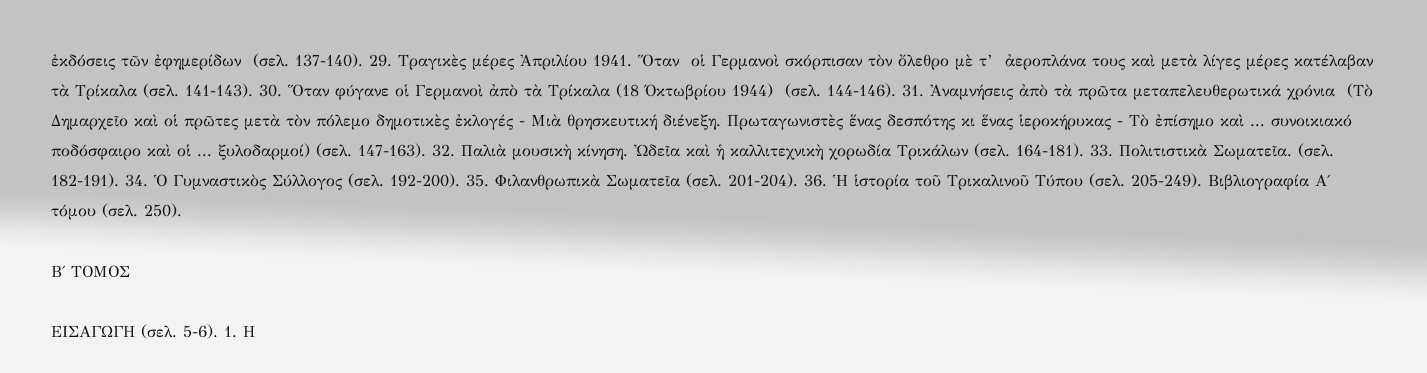ἐκδόσεις τῶν ἐφημερίδων  (σελ. 137-140). 29. Τραγικὲς μέρες Ἀπριλίου 1941. Ὅταν  οἱ Γερμανοὶ σκόρπισαν τὸν ὄλεθρο μὲ τ’  ἀεροπλάνα τους καὶ μετὰ λίγες μέρες κατέλαβαν τὰ Τρίκαλα (σελ. 141-143). 30. Ὅταν φύγανε οἱ Γερμανοὶ ἀπὸ τὰ Τρίκαλα (18 Όκτωβρίου 1944)  (σελ. 144-146). 31. Ἀναμνήσεις ἀπὸ τὰ πρῶτα μεταπελευθερωτικά χρόνια  (Τὸ Δημαρχεῖο καὶ οἱ πρῶτες μετὰ τὸν πόλεμο δημοτικὲς ἐκλογές - Μιὰ θρησκευτική διένεξη. Πρωταγωνιστὲς ἕνας δεσπότης κι ἕνας ἱεροκήρυκας - Τὸ ἐπίσημο καὶ ... συνοικιακό ποδόσφαιρο καὶ οἱ ... ξυλοδαρμοί) (σελ. 147-163). 32. Παλιὰ μουσικὴ κίνηση. Ὠδεῖα καὶ ἡ καλλιτεχνικὴ χορωδία Τρικάλων (σελ. 164-181). 33. Πολιτιστικὰ Σωματεῖα. (σελ. 182-191). 34. Ὁ Γυμναστικὸς Σύλλογος (σελ. 192-200). 35. Φιλανθρωπικὰ Σωματεῖα (σελ. 201-204). 36. Ἡ ἱστορία τοῦ Τρικαλινοῦ Τύπου (σελ. 205-249). Βιβλιογραφία Α΄ τόμου (σελ. 250).

Β΄ ΤΟΜΟΣ

ΕΙΣΑΓΩΓΗ (σελ. 5-6). 1. Η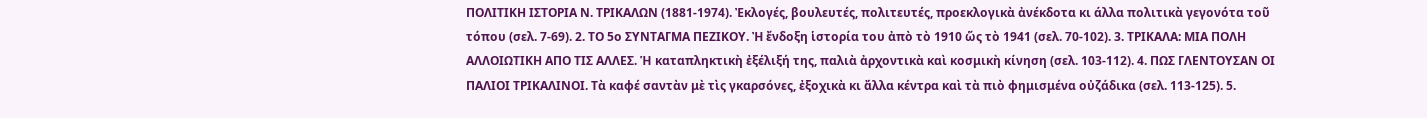ΠΟΛΙΤΙΚΗ ΙΣΤΟΡΙΑ Ν. ΤΡΙΚΑΛΩΝ (1881-1974). Ἐκλογές, βουλευτές, πολιτευτές, προεκλογικὰ ἀνέκδοτα κι άλλα πολιτικὰ γεγονότα τοῦ τόπου (σελ. 7-69). 2. ΤΟ 5ο ΣΥΝΤΑΓΜΑ ΠΕΖΙΚΟΥ. Ἠ ἔνδοξη ἱστορία του ἀπὸ τὸ 1910 ὥς τὸ 1941 (σελ. 70-102). 3. ΤΡΙΚΑΛΑ: ΜΙΑ ΠΟΛΗ ΑΛΛΟΙΩΤΙΚΗ ΑΠΟ ΤΙΣ ΑΛΛΕΣ. Ἡ καταπληκτικὴ ἐξέλιξή της, παλιὰ ἀρχοντικὰ καὶ κοσμικὴ κίνηση (σελ. 103-112). 4. ΠΩΣ ΓΛΕΝΤΟΥΣΑΝ ΟΙ ΠΑΛΙΟΙ ΤΡΙΚΑΛΙΝΟΙ. Τὰ καφέ σαντὰν μὲ τὶς γκαρσόνες, ἐξοχικὰ κι ἄλλα κέντρα καὶ τὰ πιὸ φημισμένα οὐζάδικα (σελ. 113-125). 5.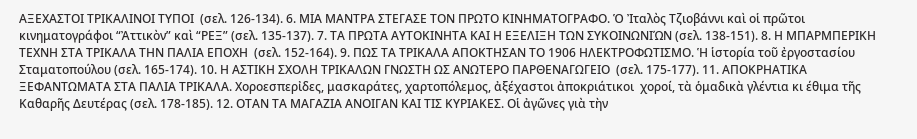ΑΞΕΧΑΣΤΟΙ ΤΡΙΚΑΛΙΝΟΙ ΤΥΠΟΙ  (σελ. 126-134). 6. ΜΙΑ ΜΑΝΤΡΑ ΣΤΕΓΑΣΕ ΤΟΝ ΠΡΩΤΟ ΚΙΝΗΜΑΤΟΓΡΑΦΟ. Ὁ Ἰταλὸς Τζιοβάννι καὶ οἱ πρῶτοι κινηματογράφοι “Ἀττικὸν” καὶ “ΡΕΞ” (σελ. 135-137). 7. ΤΑ ΠΡΩΤΑ ΑΥΤΟΚΙΝΗΤΑ ΚΑΙ Η ΕΞΕΛΙΞΗ ΤΩΝ ΣΥΚΟΙΝΩΝΙΏΝ (σελ. 138-151). 8. Η ΜΠΑΡΜΠΕΡΙΚΗ ΤΕΧΝΗ ΣΤΑ ΤΡΙΚΑΛΑ ΤΗΝ ΠΑΛΙΑ ΕΠΟΧΗ  (σελ. 152-164). 9. ΠΩΣ ΤΑ ΤΡΙΚΑΛΑ ΑΠΟΚΤΗΣΑΝ ΤΟ 1906 ΗΛΕΚΤΡΟΦΩΤΙΣΜΟ. Ἡ ἱστορία τοῦ ἐργοστασίου Σταματοπούλου (σελ. 165-174). 10. Η ΑΣΤΙΚΗ ΣΧΟΛΗ ΤΡΙΚΑΛΩΝ ΓΝΩΣΤΗ ΩΣ ΑΝΩΤΕΡΟ ΠΑΡΘΕΝΑΓΩΓΕΙΟ  (σελ. 175-177). 11. ΑΠΟΚΡΗΑΤΙΚΑ ΞΕΦΑΝΤΩΜΑΤΑ ΣΤΑ ΠΑΛΙΑ ΤΡΙΚΑΛΑ. Χοροεσπερἰδες, μασκαράτες, χαρτοπόλεμος, ἀξέχαστοι ἀποκριάτικοι  χοροί, τὰ ὁμαδικὰ γλέντια κι έθιμα τῆς Καθαρῆς Δευτέρας (σελ. 178-185). 12. ΟΤΑΝ ΤΑ ΜΑΓΑΖΙΑ ΑΝΟΙΓΑΝ ΚΑΙ ΤΙΣ ΚΥΡΙΑΚΕΣ. Οἱ ἀγῶνες γιὰ τὴν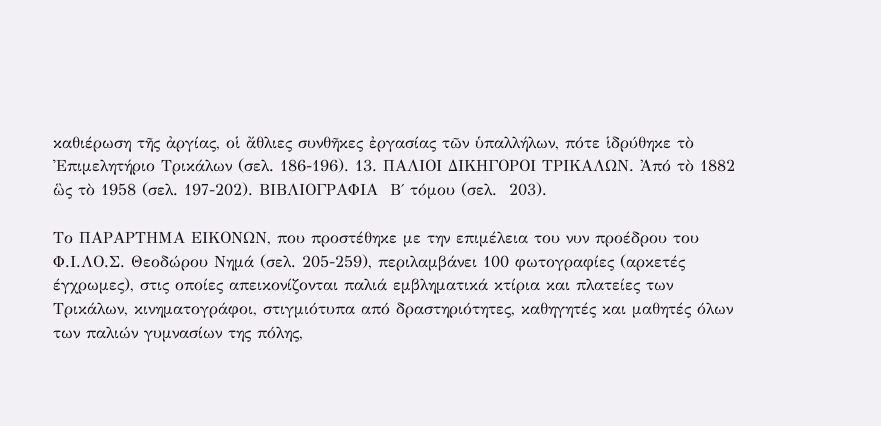καθιέρωση τῆς ἀργίας, οἱ ἄθλιες συνθῆκες ἐργασίας τῶν ὑπαλλήλων, πότε ἱδρύθηκε τὸ Ἐπιμελητήριο Τρικάλων (σελ. 186-196). 13. ΠΑΛΙΟΙ ΔΙΚΗΓΟΡΟΙ ΤΡΙΚΑΛΩΝ. Ἀπό τὸ 1882 ὣς τὸ 1958 (σελ. 197-202). ΒΙΒΛΙΟΓΡΑΦΙΑ  Β΄ τόμου (σελ.  203).

Το ΠΑΡΑΡΤΗΜΑ ΕΙΚΟΝΩΝ, που προστέθηκε με την επιμέλεια του νυν προέδρου του Φ.Ι.ΛΟ.Σ. Θεοδώρου Νημά (σελ. 205-259), περιλαμβάνει 100 φωτογραφίες (αρκετές έγχρωμες), στις οποίες απεικονίζονται παλιά εμβληματικά κτίρια και πλατείες των Τρικάλων, κινηματογράφοι, στιγμιότυπα από δραστηριότητες, καθηγητές και μαθητές όλων των παλιών γυμνασίων της πόλης,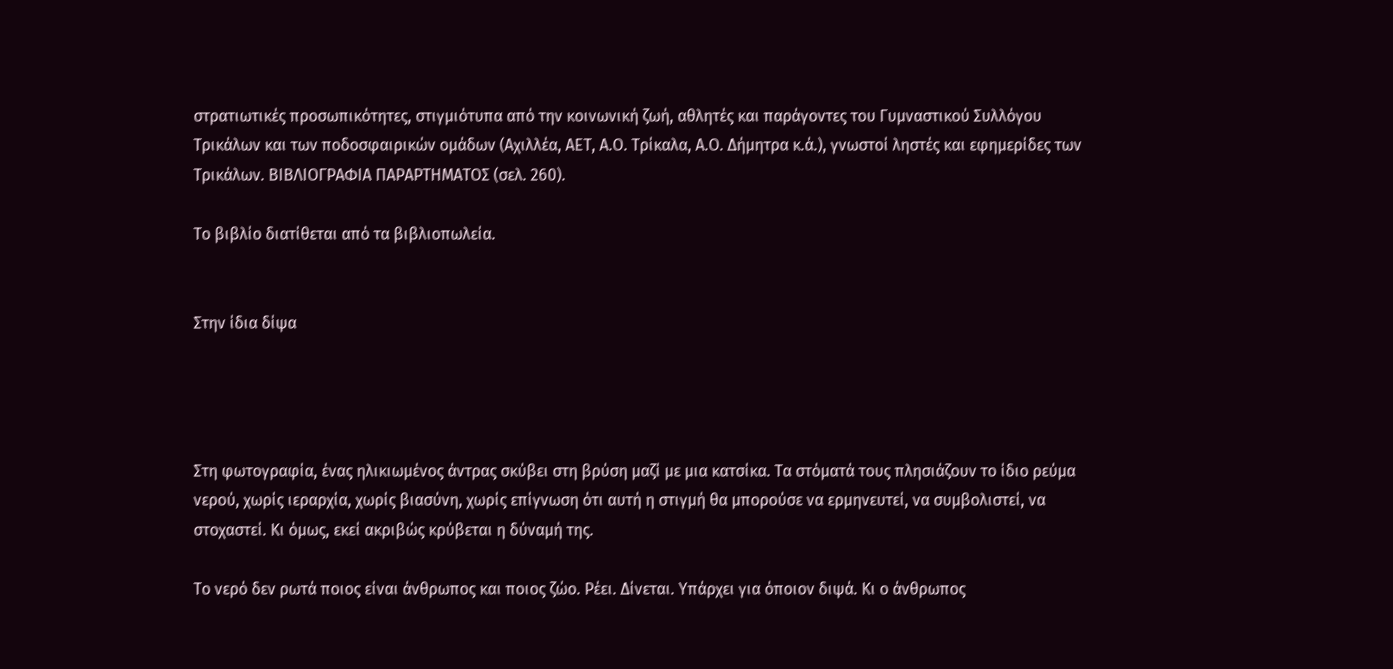στρατιωτικές προσωπικότητες, στιγμιότυπα από την κοινωνική ζωή, αθλητές και παράγοντες του Γυμναστικού Συλλόγου Τρικάλων και των ποδοσφαιρικών ομάδων (Αχιλλέα, ΑΕΤ, Α.Ο. Τρίκαλα, Α.Ο. Δήμητρα κ.ά.), γνωστοί ληστές και εφημερίδες των Τρικάλων. ΒΙΒΛΙΟΓΡΑΦΙΑ ΠΑΡΑΡΤΗΜΑΤΟΣ (σελ. 260).

Το βιβλίο διατίθεται από τα βιβλιοπωλεία.


Στην ίδια δίψα




Στη φωτογραφία, ένας ηλικιωμένος άντρας σκύβει στη βρύση μαζί με μια κατσίκα. Τα στόματά τους πλησιάζουν το ίδιο ρεύμα νερού, χωρίς ιεραρχία, χωρίς βιασύνη, χωρίς επίγνωση ότι αυτή η στιγμή θα μπορούσε να ερμηνευτεί, να συμβολιστεί, να στοχαστεί. Κι όμως, εκεί ακριβώς κρύβεται η δύναμή της.

Το νερό δεν ρωτά ποιος είναι άνθρωπος και ποιος ζώο. Ρέει. Δίνεται. Υπάρχει για όποιον διψά. Κι ο άνθρωπος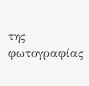της φωτογραφίας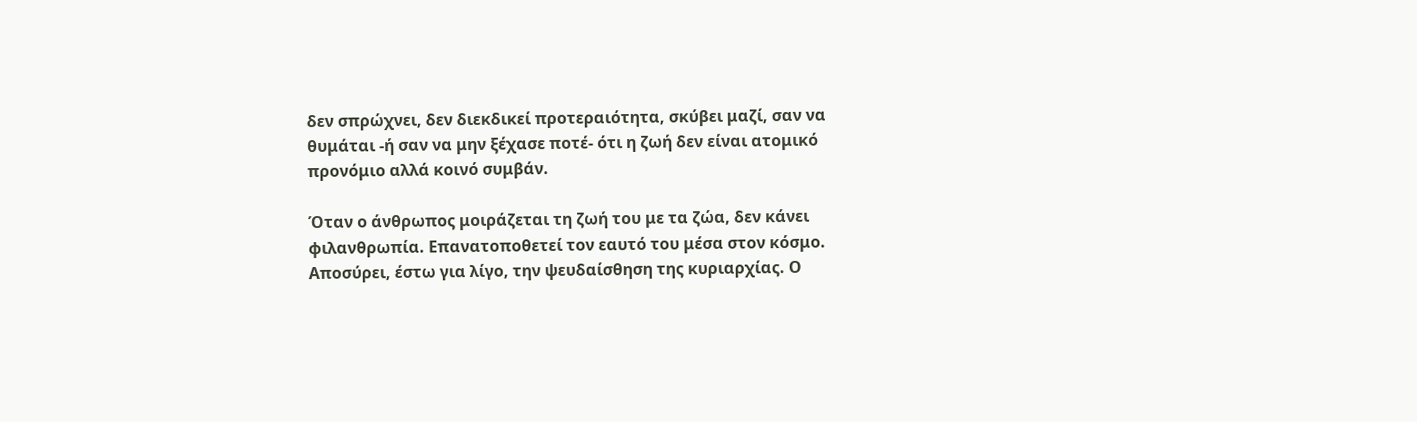δεν σπρώχνει, δεν διεκδικεί προτεραιότητα, σκύβει μαζί, σαν να θυμάται -ή σαν να μην ξέχασε ποτέ- ότι η ζωή δεν είναι ατομικό προνόμιο αλλά κοινό συμβάν.

Όταν ο άνθρωπος μοιράζεται τη ζωή του με τα ζώα, δεν κάνει φιλανθρωπία. Επανατοποθετεί τον εαυτό του μέσα στον κόσμο. Αποσύρει, έστω για λίγο, την ψευδαίσθηση της κυριαρχίας. Ο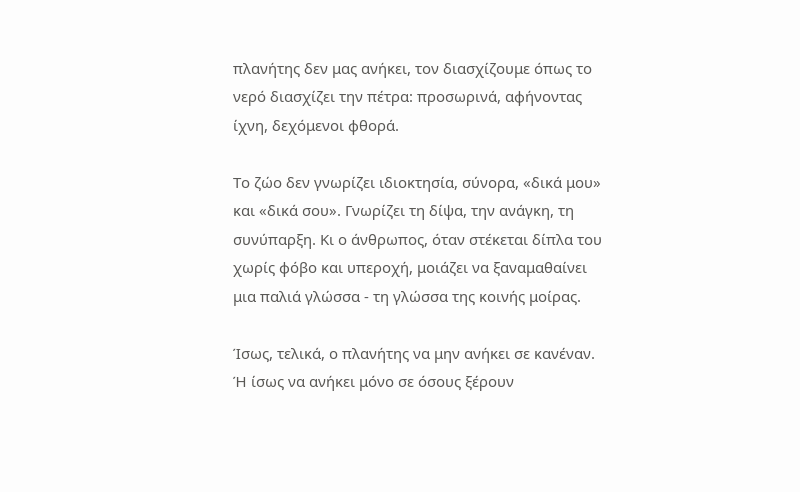πλανήτης δεν μας ανήκει, τον διασχίζουμε όπως το νερό διασχίζει την πέτρα: προσωρινά, αφήνοντας ίχνη, δεχόμενοι φθορά.

Το ζώο δεν γνωρίζει ιδιοκτησία, σύνορα, «δικά μου» και «δικά σου». Γνωρίζει τη δίψα, την ανάγκη, τη συνύπαρξη. Κι ο άνθρωπος, όταν στέκεται δίπλα του χωρίς φόβο και υπεροχή, μοιάζει να ξαναμαθαίνει μια παλιά γλώσσα - τη γλώσσα της κοινής μοίρας.

Ίσως, τελικά, ο πλανήτης να μην ανήκει σε κανέναν. Ή ίσως να ανήκει μόνο σε όσους ξέρουν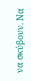να σκύβουν. Να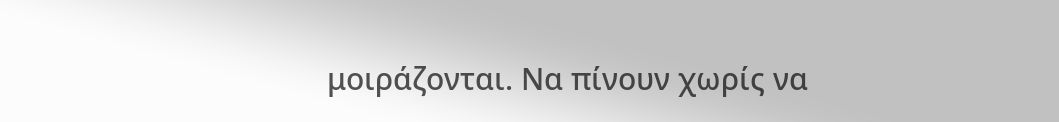μοιράζονται. Να πίνουν χωρίς να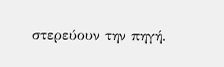στερεύουν την πηγή.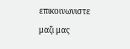επικοινωνιστε μαζι μας